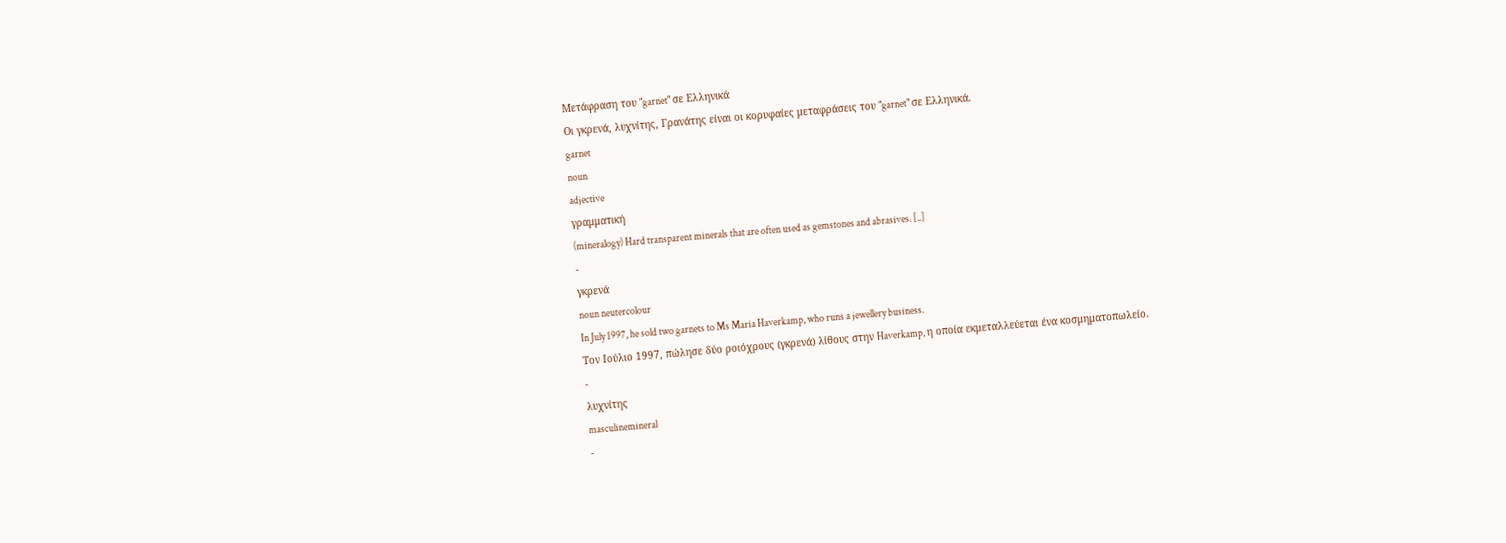Μετάφραση του "garnet" σε Ελληνικά
Οι γκρενά, λυχνίτης, Γρανάτης είναι οι κορυφαίες μεταφράσεις του "garnet" σε Ελληνικά.
garnet
noun
adjective
γραμματική
(mineralogy) Hard transparent minerals that are often used as gemstones and abrasives. [..]
-
γκρενά
noun neutercolour
In July 1997, he sold two garnets to Ms Maria Haverkamp, who runs a jewellery business.
Τον Ιούλιο 1997, πώλησε δύο ροιόχρους (γκρενά) λίθους στην Haverkamp, η οποία εκμεταλλεύεται ένα κοσμηματοπωλείο.
-
λυχνίτης
masculinemineral
-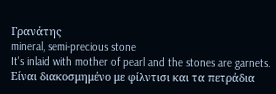Γρανάτης
mineral, semi-precious stone
It's inlaid with mother of pearl and the stones are garnets.
Είναι διακοσμημένο με φίλντισι και τα πετράδια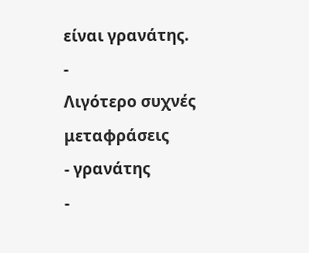είναι γρανάτης.
-
Λιγότερο συχνές μεταφράσεις
- γρανάτης
-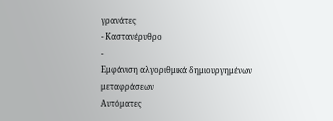γρανάτες
- Καστανέρυθρο
-
Εμφάνιση αλγοριθμικά δημιουργημένων μεταφράσεων
Αυτόματες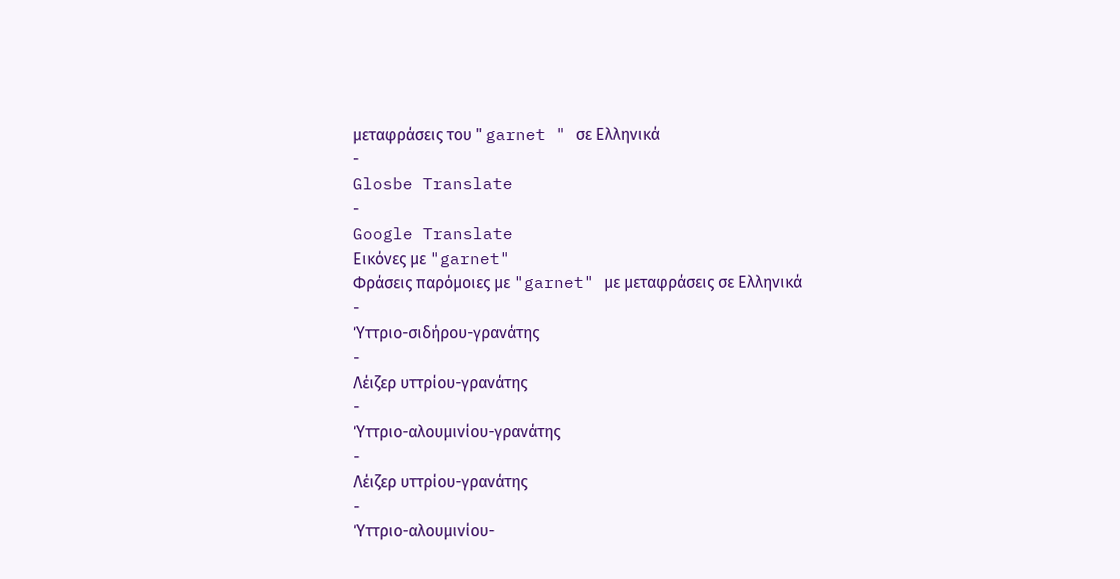μεταφράσεις του " garnet " σε Ελληνικά
-
Glosbe Translate
-
Google Translate
Εικόνες με "garnet"
Φράσεις παρόμοιες με "garnet" με μεταφράσεις σε Ελληνικά
-
Ύττριο-σιδήρου-γρανάτης
-
Λέιζερ υττρίου-γρανάτης
-
Ύττριο-αλουμινίου-γρανάτης
-
Λέιζερ υττρίου-γρανάτης
-
Ύττριο-αλουμινίου-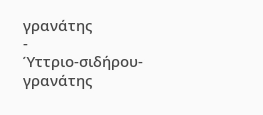γρανάτης
-
Ύττριο-σιδήρου-γρανάτης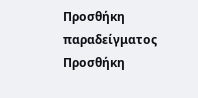Προσθήκη παραδείγματος
Προσθήκη